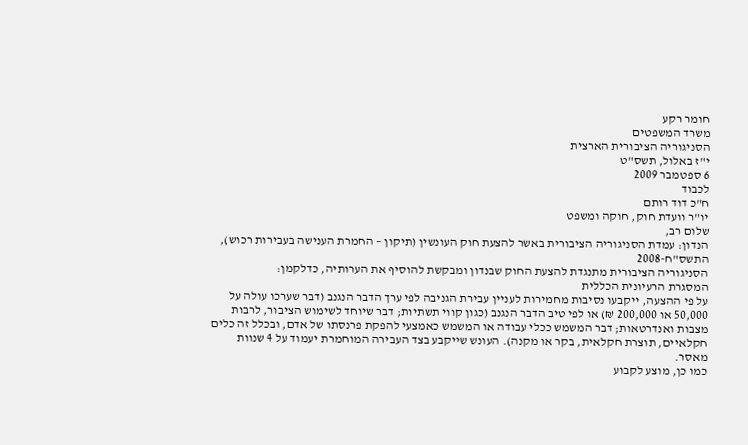חומר רקע
משרד המשפטים
הסניגוריה הציבורית הארצית
י"ז באלול, תשס"ט
6 ספטמבר 2009
לכבוד
ח"כ דוד רותם
יו"ר וועדת חוק, חוקה ומשפט
שלום רב,
הנדון: עמדת הסניגוריה הציבורית באשר להצעת חוק העונשין (תיקון – החמרת הענישה בעבירות רכוש), התשס"ח-2008
הסניגוריה הציבורית מתנגדת להצעת החוק שבנדון ומבקשת להוסיף את הערותיה, כדלקמן:
המסגרת הרעיונית הכללית
על פי ההצעה, ייקבעו נסיבות מחמירות לעניין עבירת הגניבה לפי ערך הדבר הנגנב (דבר שערכו עולה על 50,000 או 200,000 ₪) או לפי טיב הדבר הנגנב (כגון קווי תשתיות; דבר שיוחד לשימוש הציבור, לרבות מצבות ואנדרטאות; דבר המשמש ככלי עבודה או המשמש כאמצעי להפקת פרנסתו של אדם, ובכלל זה כלים חקלאיים, תוצרת חקלאית, בקר או מקנה). העונש שייקבע בצד העבירה המוחמרת יעמוד על 4 שנוות מאסר.
כמו כן, מוצע לקבוע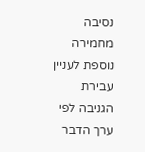נסיבה מחמירה נוספת לעניין עבירת הגניבה לפי ערך הדבר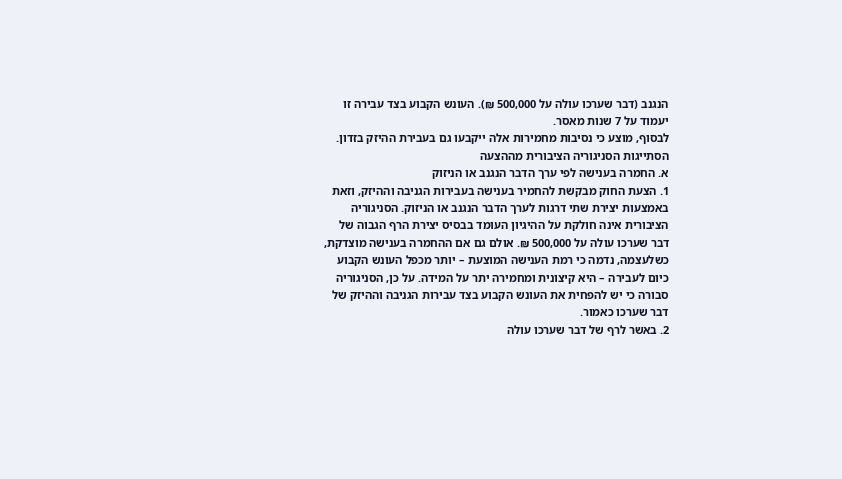הנגנב (דבר שערכו עולה על 500,000 ₪). העונש הקבוע בצד עבירה זו יעמוד על 7 שנות מאסר.
לבסוף, מוצע כי נסיבות מחמירות אלה ייקבעו גם בעבירת ההיזק בזדון.
הסתייגות הסניגוריה הציבורית מההצעה
א. החמרה בענישה לפי ערך הדבר הנגנב או הניזוק
1. הצעת החוק מבקשת להחמיר בענישה בעבירות הגניבה וההיזק, וזאת באמצעות יצירת שתי דרגות לערך הדבר הנגנב או הניזוק. הסניגוריה הציבורית אינה חולקת על ההיגיון העומד בבסיס יצירת הרף הגבוה של דבר שערכו עולה על 500,000 ₪. אולם גם אם ההחמרה בענישה מוצדקת, כשלעצמה, נדמה כי רמת הענישה המוצעת – יותר מכפל העונש הקבוע כיום לעבירה – היא קיצונית ומחמירה יתר על המידה. על כן, הסניגוריה סבורה כי יש להפחית את העונש הקבוע בצד עבירות הגניבה וההיזק של דבר שערכו כאמור.
2. באשר לרף של דבר שערכו עולה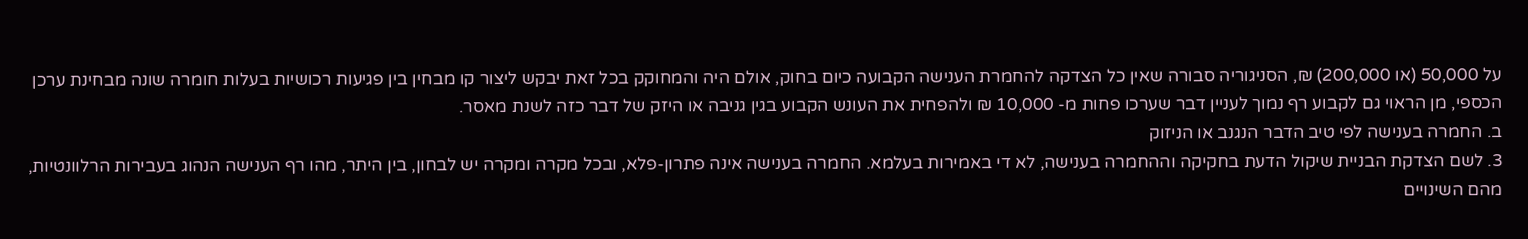על 50,000 (או 200,000) ₪, הסניגוריה סבורה שאין כל הצדקה להחמרת הענישה הקבועה כיום בחוק, אולם היה והמחוקק בכל זאת יבקש ליצור קו מבחין בין פגיעות רכושיות בעלות חומרה שונה מבחינת ערכן הכספי, מן הראוי גם לקבוע רף נמוך לעניין דבר שערכו פחות מ- 10,000 ₪ ולהפחית את העונש הקבוע בגין גניבה או היזק של דבר כזה לשנת מאסר.
ב. החמרה בענישה לפי טיב הדבר הנגנב או הניזוק
3. לשם הצדקת הבניית שיקול הדעת בחקיקה וההחמרה בענישה, לא די באמירות בעלמא. החמרה בענישה אינה פתרון-פלא, ובכל מקרה ומקרה יש לבחון, בין היתר, מהו רף הענישה הנהוג בעבירות הרלוונטיות, מהם השינויים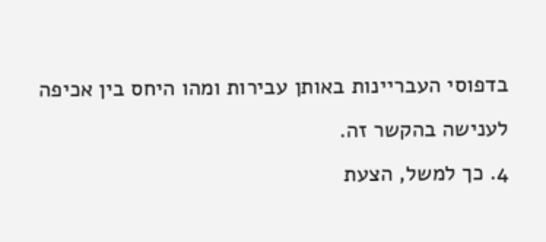בדפוסי העבריינות באותן עבירות ומהו היחס בין אכיפה לענישה בהקשר זה.
4. כך למשל, הצעת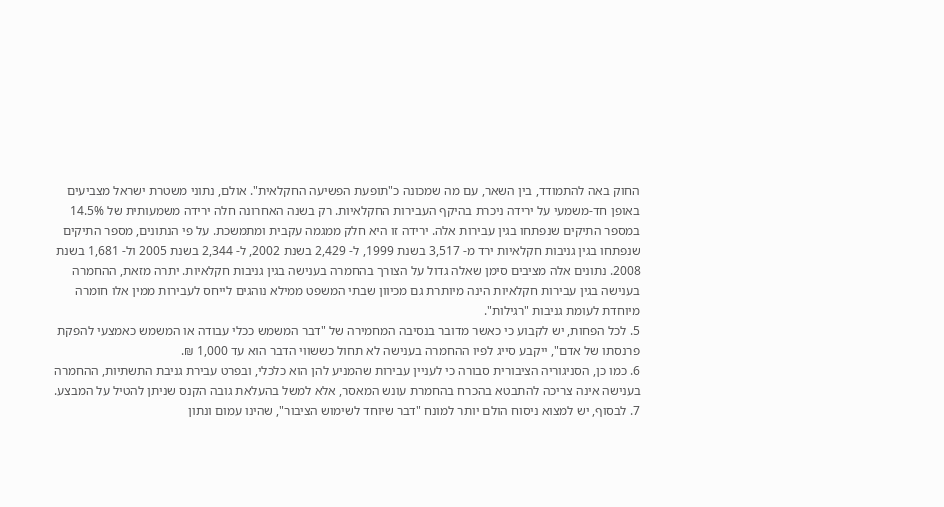החוק באה להתמודד, בין השאר, עם מה שמכונה כ"תופעת הפשיעה החקלאית". אולם, נתוני משטרת ישראל מצביעים באופן חד-משמעי על ירידה ניכרת בהיקף העבירות החקלאיות. רק בשנה האחרונה חלה ירידה משמעותית של 14.5% במספר התיקים שנפתחו בגין עבירות אלה. ירידה זו היא חלק ממגמה עקבית ומתמשכת. על פי הנתונים, מספר התיקים שנפתחו בגין גניבות חקלאיות ירד מ- 3,517 בשנת 1999, ל- 2,429 בשנת 2002, ל- 2,344 בשנת 2005 ול- 1,681 בשנת 2008. נתונים אלה מציבים סימן שאלה גדול על הצורך בהחמרה בענישה בגין גניבות חקלאיות. יתרה מזאת, ההחמרה בענישה בגין עבירות חקלאיות הינה מיותרת גם מכיוון שבתי המשפט ממילא נוהגים לייחס לעבירות ממין אלו חומרה מיוחדת לעומת גניבות "רגילות".
5. לכל הפחות, יש לקבוע כי כאשר מדובר בנסיבה המחמירה של "דבר המשמש ככלי עבודה או המשמש כאמצעי להפקת פרנסתו של אדם", ייקבע סייג לפיו ההחמרה בענישה לא תחול כששווי הדבר הוא עד 1,000 ₪.
6. כמו כן, הסניגוריה הציבורית סבורה כי לעניין עבירות שהמניע להן הוא כלכלי, ובפרט עבירת גניבת התשתיות, ההחמרה בענישה אינה צריכה להתבטא בהכרח בהחמרת עונש המאסר, אלא למשל בהעלאת גובה הקנס שניתן להטיל על המבצע.
7. לבסוף, יש למצוא ניסוח הולם יותר למונח "דבר שיוחד לשימוש הציבור", שהינו עמום ונתון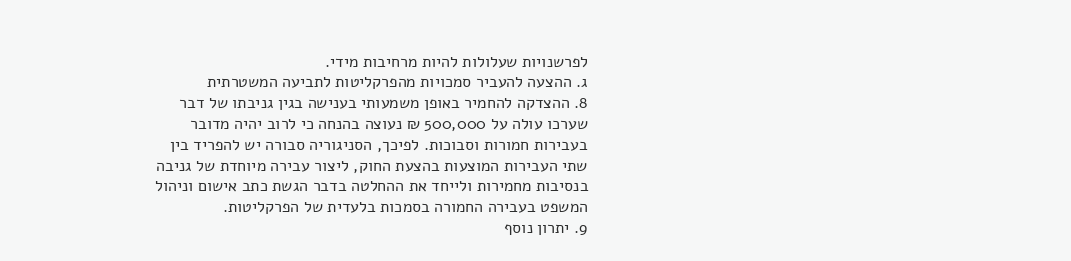לפרשנויות שעלולות להיות מרחיבות מידי.
ג. ההצעה להעביר סמכויות מהפרקליטות לתביעה המשטרתית
8. ההצדקה להחמיר באופן משמעותי בענישה בגין גניבתו של דבר שערכו עולה על 500,000 ₪ נעוצה בהנחה כי לרוב יהיה מדובר בעבירות חמורות וסבוכות. לפיכך, הסניגוריה סבורה יש להפריד בין שתי העבירות המוצעות בהצעת החוק, ליצור עבירה מיוחדת של גניבה בנסיבות מחמירות ולייחד את ההחלטה בדבר הגשת כתב אישום וניהול המשפט בעבירה החמורה בסמכות בלעדית של הפרקליטות.
9. יתרון נוסף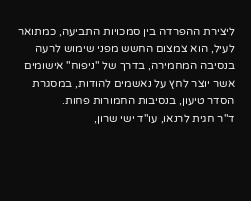ליצירת ההפרדה בין סמכויות התביעה, כמתואר לעיל, הוא צמצום החשש מפני שימוש לרעה בנסיבה המחמירה, בדרך של "ניפוח" אישומים אשר יוצר לחץ על נאשמים להודות, במסגרת הסדר טיעון, בנסיבות החמורות פחות.
ד"ר חגית לרנאו, עו"ד ישי שרון,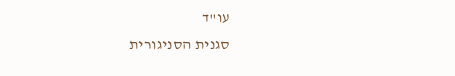עו"ד
סגנית הסניגורית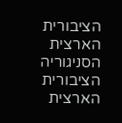הציבורית הארצית הסניגוריה הציבורית הארצית